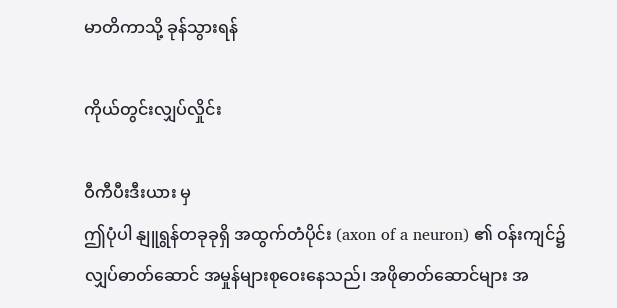မာတိကာသို့ ခုန်သွားရန်

ကိုယ်တွင်းလျှပ်လှိုင်း

ဝီကီပီးဒီးယား မှ
ဤပုံပါ နျူရွန်တခုခုရှိ အထွက်တံပိုင်း (axon of a neuron) ၏ ဝန်းကျင်၌ လျှပ်ဓာတ်ဆောင် အမှုန်များစုဝေးနေသည်၊ အဖိုဓာတ်ဆောင်များ အ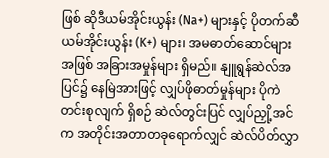ဖြစ် ဆိုဒီယမ်အိုင်းယွန်း (Na+) များနှင့် ပိုတက်ဆီယမ်အိုင်းယွန်း (K+) များ၊ အမဓာတ်ဆောင်များ အဖြစ် အခြားအမှုန်များ ရှိမည်။ နျူရွန်ဆဲလ်အပြင်၌ နေမြဲအားဖြင့် လျှပ်ဖိုဓာတ်မှုန်များ ပိုကဲတင်းစုလျက် ရှိစဉ် ဆဲလ်တွင်းပြင် လျှပ်ညှို့အင်က အတိုင်းအတာတခုရောက်လျှင် ဆဲလ်ပိတ်လွှာ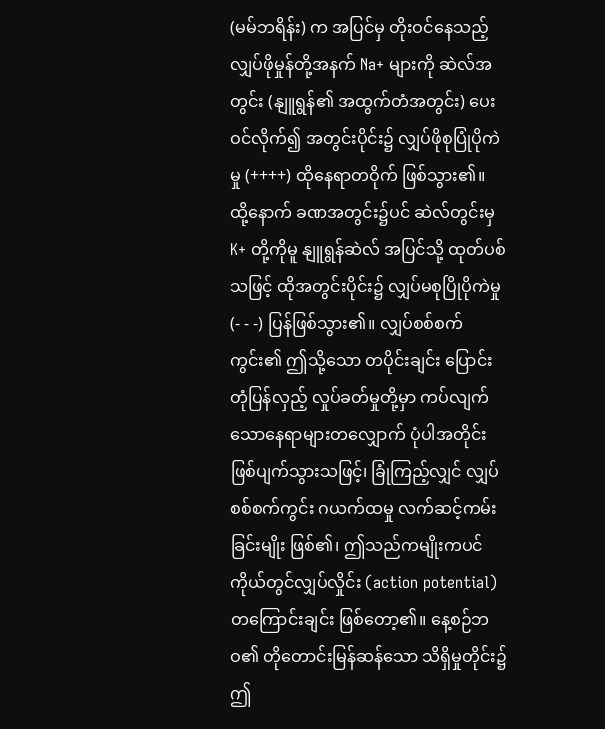(မမ်ဘရိန်း) က အပြင်မှ တိုးဝင်နေသည့် လျှပ်ဖိုမှုန်တို့အနက် Na+ များကို ဆဲလ်အတွင်း (နျူရွန်၏ အထွက်တံအတွင်း) ပေးဝင်လိုက်၍ အတွင်းပိုင်း၌ လျှပ်ဖိုစုပြုံပိုကဲမှု (++++) ထိုနေရာတဝိုက် ဖြစ်သွား၏။ ထို့နောက် ခဏအတွင်း၌ပင် ဆဲလ်တွင်းမှ K+ တို့ကိုမူ နျူရွန်ဆဲလ် အပြင်သို့ ထုတ်ပစ်သဖြင့် ထိုအတွင်းပိုင်း၌ လျှပ်မစုပြိုပိုကဲမှု (- - -) ပြန်ဖြစ်သွား၏။ လျှပ်စစ်စက်ကွင်း၏ ဤသို့သော တပိုင်းချင်း ပြောင်းတုံပြန်လှည့် လှုပ်ခတ်မှုတို့မှာ ကပ်လျက်သောနေရာများတလျှောက် ပုံပါအတိုင်း ဖြစ်ပျက်သွားသဖြင့်၊ ခြုံကြည့်လျှင် လျှပ်စစ်စက်ကွင်း ဂယက်ထမှု လက်ဆင့်ကမ်းခြင်းမျိုး ဖြစ်၏၊ ဤသည်ကမျိုးကပင် ကိုယ်တွင်လျှပ်လှိုင်း (action potential) တကြောင်းချင်း ဖြစ်တော့၏။ နေ့စဉ်ဘဝ၏ တိုတောင်းမြန်ဆန်သော သိရှိမှုတိုင်း၌ ဤ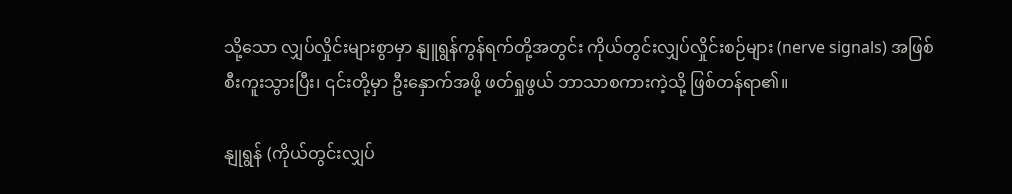သို့သော လျှပ်လှိုင်းများစွာမှာ နျူရွန်ကွန်ရက်တို့အတွင်း ကိုယ်တွင်းလျှပ်လှိုင်းစဉ်များ (nerve signals) အဖြစ် စီးကူးသွားပြီး၊ ၎င်းတို့မှာ ဦးနှောက်အဖို့ ဖတ်ရှုဖွယ် ဘာသာစကားကဲ့သို့ ဖြစ်တန်ရာ၏။

နျုရွန် (ကိုယ်တွင်းလျှပ်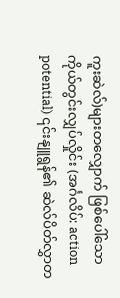ကူးဆဲလ်)များတလျှောက် ဖြစ်ပေါ်သော ကိုယ်တွင်းလျှပ်လှိုင်း (အင်္ဂလိပ်: action potential) ၎င်းနျူရွန်၏ ဆဲလ်ပိတ်လွှာတ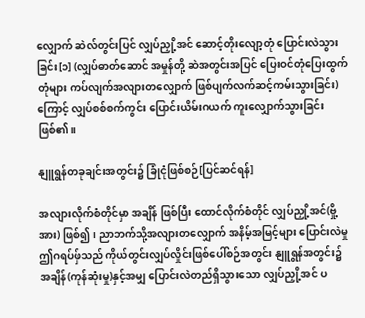လျှောက် ဆဲလ်တွင်းပြင် လျှပ်ညှို့အင် ဆောင့်တိုးလျော့တုံ ပြောင်းလဲသွားခြင်း[၁] (လျှပ်ဓာတ်ဆောင် အမှုန်တို့ ဆဲအတွင်းအပြင် ပြေးဝင်တုံပြေးထွက်တုံများ ကပ်လျက်အလျားတလျှောက် ဖြစ်ပျက်လက်ဆင့်ကမ်းသွားခြင်း)ကြောင့် လျှပ်စစ်စက်ကွင်း ပြောင်းယိမ်းဂယက် ကူးလျှောက်သွားခြင်း ဖြစ်၏။

နျူရွန်တခုချင်းအတွင်း၌ ခြုံငုံဖြစ်စဉ်[ပြင်ဆင်ရန်]

အလျားလိုက်စံတိုင်မှာ အချိန် ဖြစ်ပြီး ထောင်လိုက်စံတိုင် လျှပ်ညှို့အင်(ဗှို့အား) ဖြစ်၍၊ ညာဘက်သို့အလျားတလျှောက် အနိမ့်အမြင့်များ ပြောင်းလဲမှု ဤဂရပ်ဖှ်သည် ကိုယ်တွင်းလျှပ်လှိုင်းဖြစ်ပေါ်စဉ်အတွင်း နျူရွန်အတွင်း၌ အချိန်(ကုန်ဆုံးမှု)နှင့်အမျှ ပြောင်းလဲတည်ရှိသွားသော လျှပ်ညှို့အင် ပ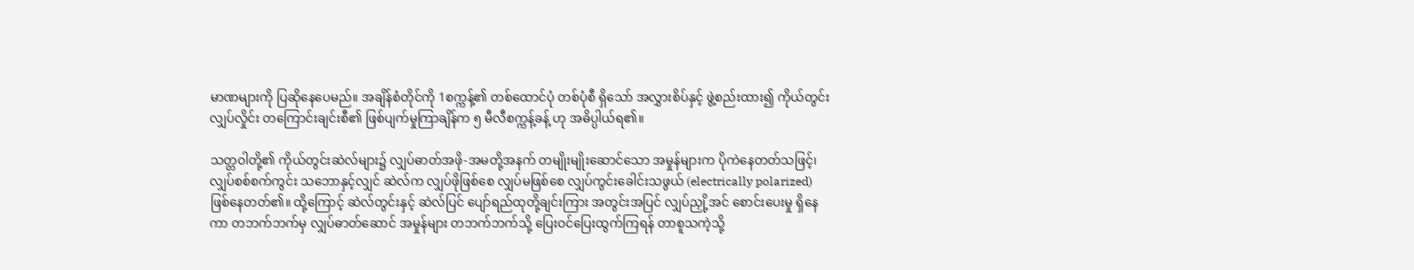မာဏများကို ပြဆိုနေပေမည်။ အချိန်စံတိုင်ကို 1စက္ကန့်၏ တစ်ထောင်ပုံ တစ်ပုံစီ ရှိ‌သော် အလွှားစိပ်နှင့် ဖွဲ့စည်းထား၍ ကိုယ်တွင်းလျှပ်လှိုင်း တကြောင်းချင်းစီ၏ ဖြစ်ပျက်မှုကြာချိန်က ၅ မီလီစက္ကန့်ခန့် ဟု အဓိပ္ပါယ်ရ၏။

သတ္တဝါတို့၏ ကိုယ်တွင်းဆဲလ်များ၌ လျှပ်ဓာတ်အဖို-အမတို့အနက် တမျိုးမျိုးဆောင်သော အမှုန်များက ပိုကဲနေတတ်သဖြင့်၊ လျှပ်စစ်စက်ကွင်း သဘောနှင့်လျှင် ဆဲလ်က လျှပ်ဖိုဖြစ်စေ လျှပ်မဖြစ်စေ လျှပ်ကွင်းခေါင်းသဖွယ် (electrically polarized) ဖြစ်နေတတ်၏။ ထို့ကြောင့် ဆဲလ်တွင်းနှင့် ဆဲလ်ပြင် ပျော်ရည်ထုတို့ချင်းကြား အတွင်းအပြင် လျှပ်ညှို့အင် စောင်းပေးမှု ရှိနေကာ တဘက်ဘက်မှ လျှပ်ဓာတ်ဆောင် အမှုန်များ တဘက်ဘက်သို့ ပြေးဝင်ပြေးထွက်ကြရန် တာစူသကဲ့သို့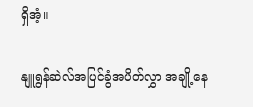ရှိအံ့။

နျူရွန်ဆဲလ်အပြင်ခွံအပိတ်လွှာ အချို့နေ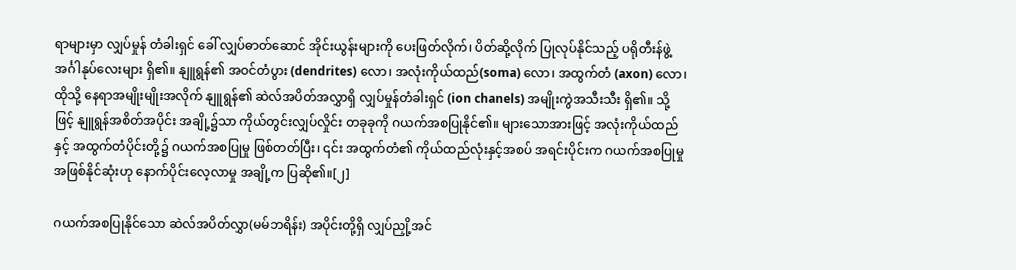ရာများမှာ လျှပ်မှုန် တံခါးရှင် ခေါ် လျှပ်ဓာတ်ဆောင် အိုင်းယွန်းများကို ပေးဖြတ်လိုက်၊ ပိတ်ဆို့လိုက် ပြုလုပ်နိုင်သည့် ပရိုတီးန်ဖွဲ့ အင်္ဂါနုပ်လေးများ ရှိ၏။ နျူရွန်၏ အဝင်တံပွား (dendrites) လော၊ အလုံးကိုယ်ထည်(soma) လော၊ အထွက်တံ (axon) လော၊ ထိုသို့ နေရာအမျိုးမျိုးအလိုက် နျူရွန်၏ ဆဲလ်အပိတ်အလွှာရှိ လျှပ်မှုန်တံခါးရှင် (ion chanels) အမျိုးကွဲအသီးသီး ရှိ၏။ သို့ဖြင့် နျူရွန်အစိတ်အပိုင်း အချို့၌သာ ကိုယ်တွင်းလျှပ်လှိုင်း တခုခုကို ဂယက်အစပြုနိုင်၏။ များသောအားဖြင့် အလုံးကိုယ်ထည်နှင့် အထွက်တံပိုင်းတို့၌ ဂယက်အစပြုမှု ဖြစ်တတ်ပြီး၊ ၎င်း အထွက်တံ၏ ကိုယ်ထည်လုံးနှင့်အစပ် အရင်းပိုင်းက ဂယက်အစပြုမှု အဖြစ်နိုင်ဆုံးဟု နောက်ပိုင်းလေ့လာမှု အချို့က ပြဆို၏။[၂]

ဂယက်အစပြုနိုင်သော ဆဲလ်အပိတ်လွှာ(မမ်ဘရိန်း) အပိုင်းတို့ရှိ လျှပ်ညှို့အင်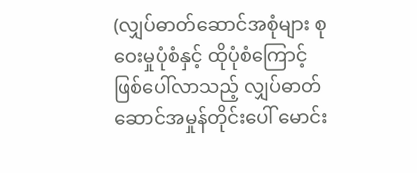(လျှပ်ဓာတ်ဆောင်အစုံများ စုဝေးမှုပုံစံနှင့် ထိုပုံစံကြောင့် ဖြစ်ပေါ်လာသည့် လျှပ်ဓာတ်ဆောင်အမှုန်တိုင်းပေါ် မောင်း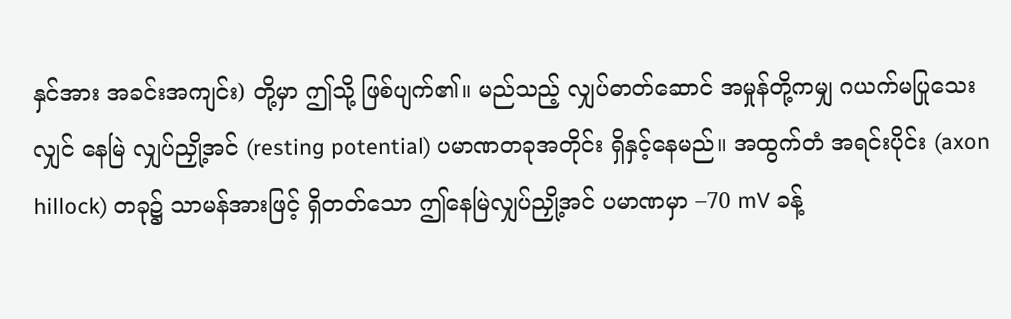နှင်အား အခင်းအကျင်း) တို့မှာ ဤသို့ ဖြစ်ပျက်၏။ မည်သည့် လျှပ်ဓာတ်ဆောင် အမှုန်တို့ကမျှ ဂယက်မပြုသေးလျှင် နေမြဲ လျှပ်ညှို့အင် (resting potential) ပမာဏတခုအတိုင်း ရှိနှင့်နေမည်။ အထွက်တံ အရင်းပိုင်း (axon hillock) တခု၌ သာမန်အားဖြင့် ရှိတတ်သော ဤနေမြဲလျှပ်ညှို့အင် ပမာဏမှာ –70 mV ခန့်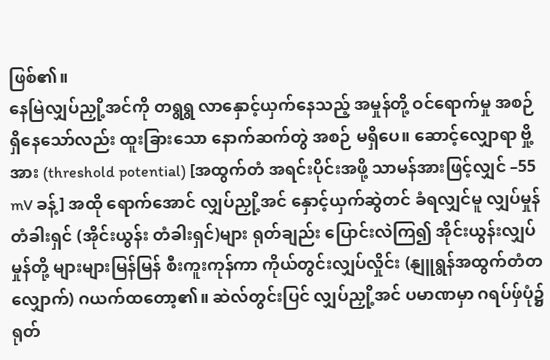ဖြစ်၏။
နေမြဲလျှပ်ညှို့အင်ကို တရွရွ လာနှောင့်ယှက်နေသည့် အမှုန်တို့ ဝင်ရောက်မှု အစဉ် ရှိနေသော်လည်း ထူးခြားသော နောက်ဆက်တွဲ အစဉ် မရှိပေ။ ဆောင့်လျှောရာ ဗှို့အား (threshold potential) [အထွက်တံ အရင်းပိုင်းအဖို့ သာမန်အားဖြင့်လျှင် –55 mV ခန့်] အထို ရောက်အောင် လျှပ်ညှို့အင် နှောင့်ယှက်ဆွဲတင် ခံရလျှင်မူ လျှပ်မှုန် တံခါးရှင် (အိုင်းယွန်း တံခါးရှင်)များ ရုတ်ချည်း ပြောင်းလဲကြ၍ အိုင်းယွန်းလျှပ်မှုန်တို့ များများမြန်မြန် စီးကူးကုန်ကာ ကိုယ်တွင်းလျှပ်လှိုင်း (နျူရွန်အထွက်တံတလျှောက်) ဂယက်ထတော့၏။ ဆဲလ်တွင်းပြင် လျှပ်ညှို့အင် ပမာဏမှာ ဂရပ်ဖှ်ပုံ၌ ရုတ်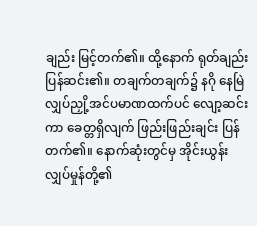ချည်း မြင့်တက်၏။ ထို့နောက် ရုတ်ချည်း ပြန်ဆင်း၏။ တချက်တချက်၌ နဂို နေမြဲ လျှပ်ညှို့အင်ပမာဏထက်ပင် လျော့ဆင်းကာ ခေတ္တရှိလျက် ဖြည်းဖြည်းချင်း ပြန်တက်၏။ နောက်ဆုံးတွင်မှ အိုင်းယွန်းလျှပ်မှုန်တို့၏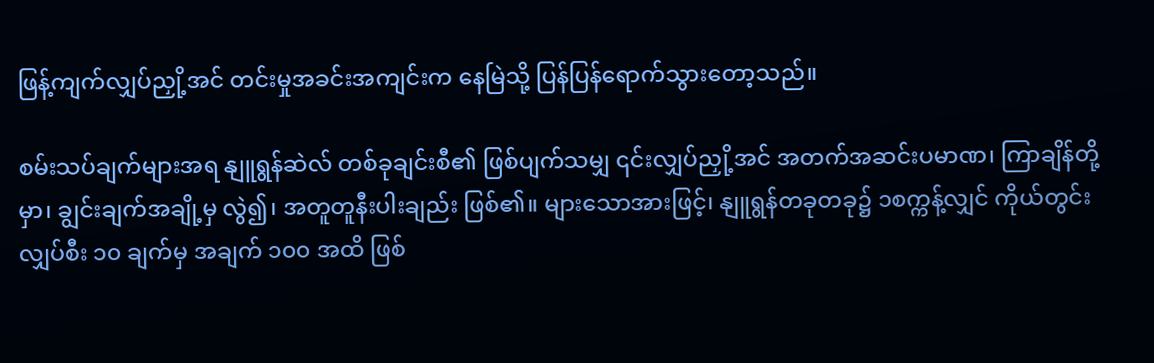ဖြန့်ကျက်လျှပ်ညှို့အင် တင်းမှုအခင်းအကျင်းက နေမြဲသို့ ပြန်ပြန်ရောက်သွားတော့သည်။

စမ်းသပ်ချက်များအရ နျူရွန်ဆဲလ် တစ်ခုချင်းစီ၏ ဖြစ်ပျက်သမျှ ၎င်းလျှပ်ညှို့အင် အတက်အဆင်းပမာဏ၊ ကြာချိန်တို့မှာ၊ ချွင်းချက်အချို့မှ လွဲ၍၊ အတူတူနီးပါးချည်း ဖြစ်၏။ များသောအားဖြင့်၊ နျူရွန်တခုတခု၌ ၁စက္ကန့်လျှင် ကိုယ်တွင်းလျှပ်စီး ၁၀ ချက်မှ အချက် ၁၀၀ အထိ ဖြစ်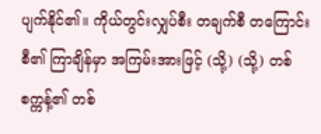ပျက်နိုင်၏။ ကိုယ်တွင်းလျှပ်စီး တချက်စီ တကြောင်းစီ၏ ကြာချိန်မှာ အကြမ်းအားဖြင့် (သို့) (သို့) တစ်စက္ကန့်၏ တစ်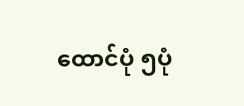ထောင်ပုံ ၅ပုံ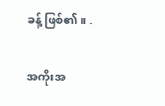ခန့် ဖြစ်၏။ .

အကိုးအ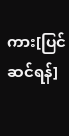ကား[ပြင်ဆင်ရန်]